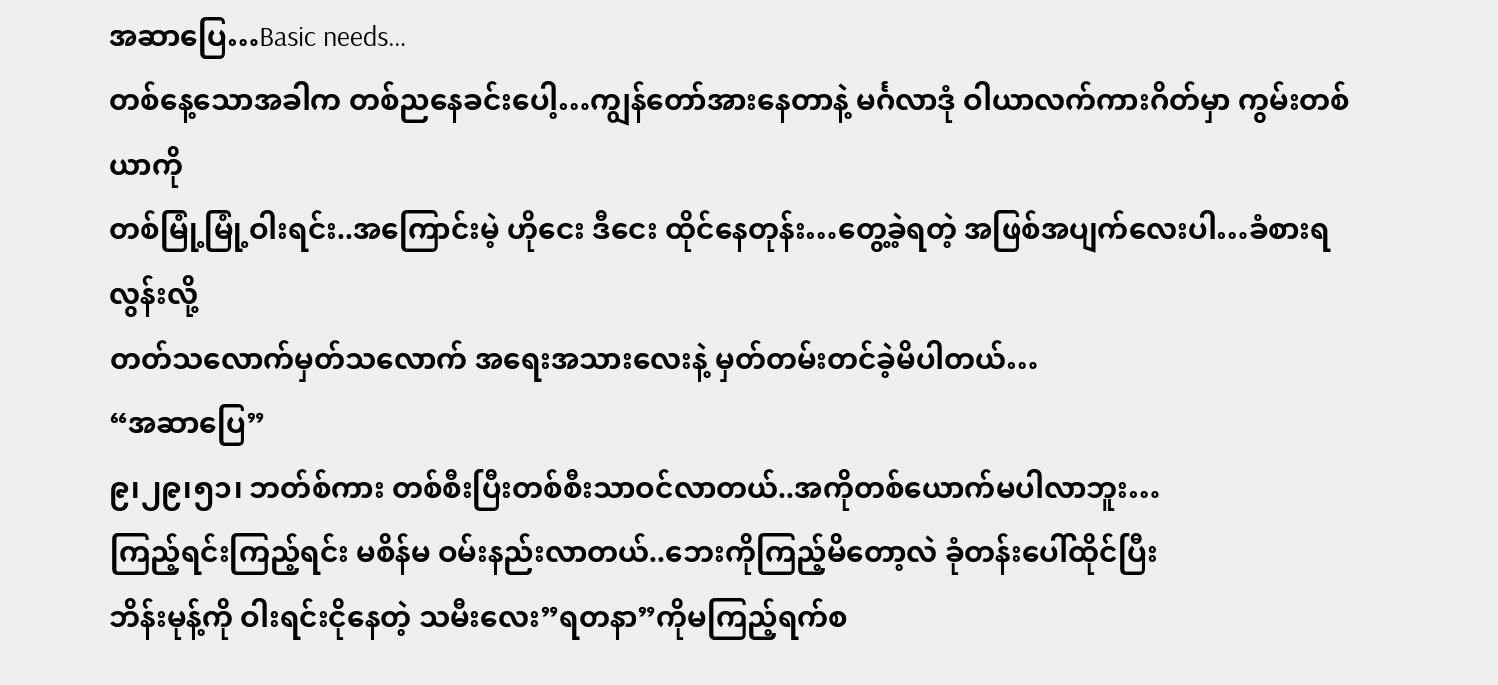အဆာပြေ…Basic needs…
တစ်နေ့သောအခါက တစ်ညနေခင်းပေါ့…ကျွန်တော်အားနေတာနဲ့ မင်္ဂလာဒုံ ဝါယာလက်ကားဂိတ်မှာ ကွမ်းတစ်ယာကို
တစ်မြုံ့မြုံ့ဝါးရင်း..အကြောင်းမဲ့ ဟိုငေး ဒီငေး ထိုင်နေတုန်း…တွေ့ခဲ့ရတဲ့ အဖြစ်အပျက်လေးပါ…ခံစားရလွန်းလို့
တတ်သလောက်မှတ်သလောက် အရေးအသားလေးနဲ့ မှတ်တမ်းတင်ခဲ့မိပါတယ်…
“အဆာပြေ”
၉၊၂၉၊၅၁၊ ဘတ်စ်ကား တစ်စီးပြီးတစ်စီးသာဝင်လာတယ်..အကိုတစ်ယောက်မပါလာဘူး…
ကြည့်ရင်းကြည့်ရင်း မစိန်မ ဝမ်းနည်းလာတယ်..ဘေးကိုကြည့်မိတော့လဲ ခုံတန်းပေါ်ထိုင်ပြီး
ဘိန်းမုန့်ကို ဝါးရင်းငိုနေတဲ့ သမီးလေး”ရတနာ”ကိုမကြည့်ရက်စ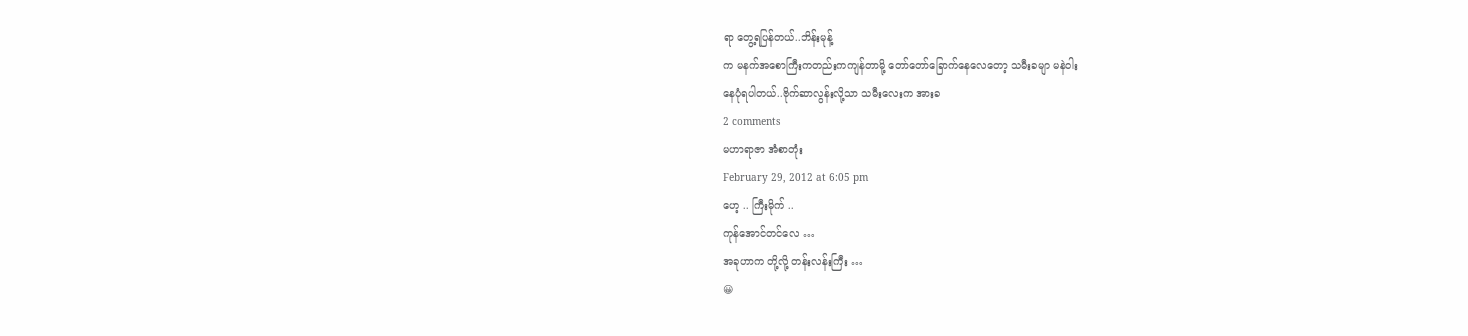ရာ တွေ့ရပြန်တယ်..ဘိန်းမုန့်
က မနက်အစောကြီးကတည်းကကျန်တာမို့ တော်တော်ခြောက်နေလေတော့ သမီးခမျာ မနဲဝါး
နေပုံရပါတယ်..ဗိုက်ဆာလွန်းလို့သာ သမီးလေးက အားခ
2 comments
မဟာရာဇာ အံစာတုံး
February 29, 2012 at 6:05 pm
ဟေ့ .. ကြီးမိုက် ..
ကုန်အောင်တင်လေ …
အခုဟာက တို့လို့ တန်းလန်းကြီး …
😀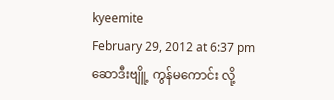kyeemite
February 29, 2012 at 6:37 pm
ဆောဒီးဗျိူ့ ကွန်မကောင်း လို့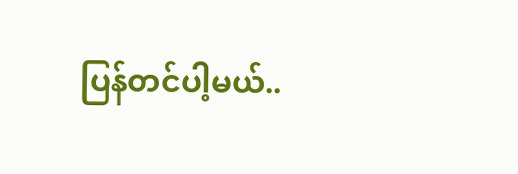ပြန်တင်ပါ့မယ်..